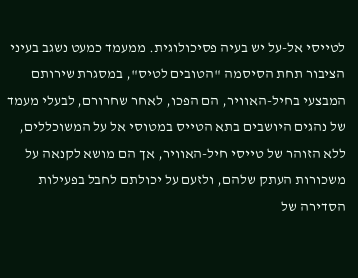לטייסי אל-על יש בעיה פסיכולוגית. ממעמד כמעט נשגב בעיני הציבור תחת הסיסמה "הטובים לטיס", במסגרת שירותם המבצעי בחיל-האוויר, הם הפכו, לאחר שחרורם, לבעלי מעמד של נהגים היושבים בתא הטייס במטוסי אל על המשוכללים, ללא הזוהר של טייסי חיל-האוויר, אך הם מושא לקנאה על משכורות העתק שלהם, ולזעם על יכולתם לחבל בפעילות הסדירה של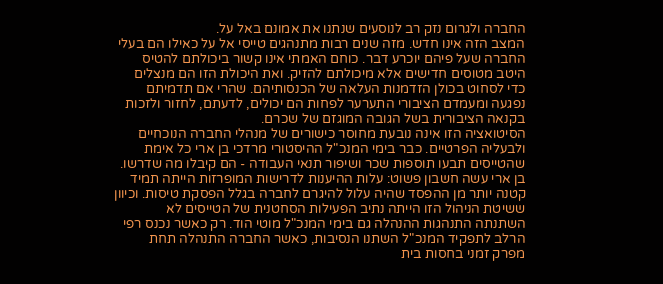החברה ולגרום נזק רב לנוסעים שנתנו את אמונם באל על.
המצב הזה אינו חדש. מזה שנים רבות מתנהגים טייסי אל על כאילו הם בעלי החברה שעל פיהם יוכרע דבר. כוחם האמתי אינו קשור ביכולתם להטיס היטב מטוסים חדישים אלא מיכולתם להזיק. ואת היכולת הזו הם מנצלים כדי לסחוט בכולן הזדמנות העלאה של הכנסותיהם. שהרי אם תדמיתם נפגעה ומעמדם הציבורי התערער לפחות הם יכולים, לדעתם, לחזור ולזכות בקנאה הציבורית בשל הגובה המוגזם של שכרם.
הסיטואציה הזו אינה נובעת מחוסר כישורים של מנהלי החברה הנוכחיים ולבעליה הפרטיים. כבר בימי המנכ"ל ההיסטורי מרדכי בן ארי כל אימת שהטייסים תבעו תוספות שכר ושיפור תנאי העבודה - הם קיבלו מה שדרשו. בן ארי עשה חשבון פשוט: עלות ההיענות לדרישות המופרזות הייתה תמיד קטנה יותר מן ההפסד שהיה עלול להיגרם לחברה בגלל הפסקת טיסות. וכיוון ששיטת הניהול הזו הייתה נתיב הפעילות הסחטנית של הטייסים לא השתנתה התנהגות ההנהלה גם בימי המנכ"ל מוטי הוד. רק כאשר נכנס רפי הרלב לתפקיד המנכ"ל השתנו הנסיבות, כאשר החברה התנהלה תחת מפרק זמני בחסות בית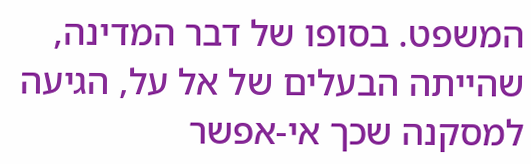המשפט. בסופו של דבר המדינה, שהייתה הבעלים של אל על, הגיעה למסקנה שכך אי-אפשר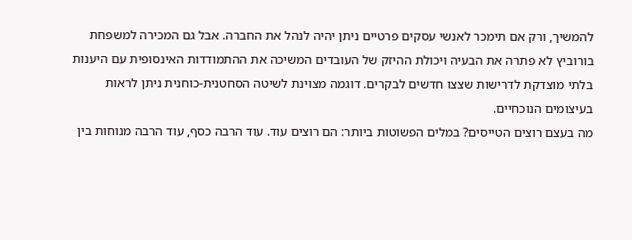להמשיך, ורק אם תימכר לאנשי עסקים פרטיים ניתן יהיה לנהל את החברה. אבל גם המכירה למשפחת בורוביץ לא פתרה את הבעיה ויכולת ההיזק של העובדים המשיכה את ההתמודדות האינסופית עם היענות בלתי מוצדקת לדרישות שצצו חדשים לבקרים. דוגמה מצוינת לשיטה הסחטנית-כוחנית ניתן לראות בעיצומים הנוכחיים.
מה בעצם רוצים הטייסים? במלים הפשוטות ביותר: הם רוצים עוד. עוד הרבה כסף, עוד הרבה מנוחות בין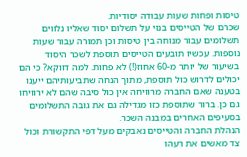טיסות ופחות שעות עבודה יסודיות.
שכרם של הטייסים בנוי על תשלום יסוד שאליו נלווים תשלומים עבור מנוחה בין טיסות וכן תמורה עבור שעות נוספות. עכשיו תובעים הטייסים תוספת לשכר היסוד בשיעור של יותר מ-60 אחוז(!) לא פחות. למה דווקא? כי הם יכולים לדרוש כול תוספת, מתוך הנחה שתביעותיהם ייענו בטענה שאם החברה מרוויחה אין כול סיבה שהם לא ירוויחו גם כן. ברור שתוספת כזו מגדילה גם את גובה התשלומים בסעיפים האחרים במבנה השכר.
הנהלת החברה והטייסים נאבקים מעל דפי התקשורת וכול צד מאשים את רעהו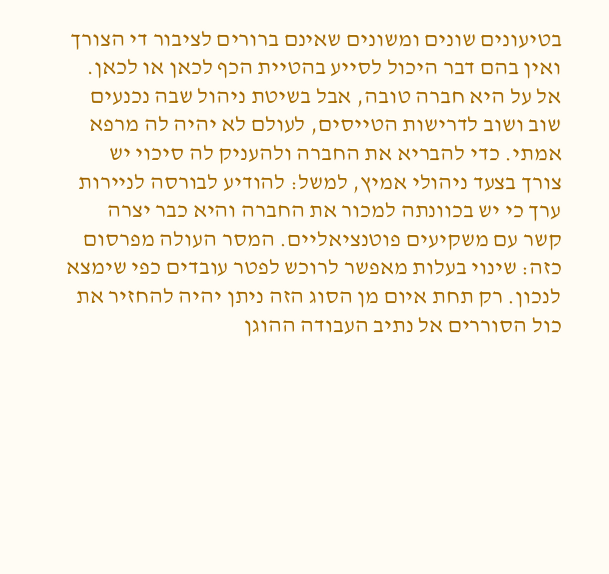בטיעונים שונים ומשונים שאינם ברורים לציבור די הצורך ואין בהם דבר היכול לסייע בהטיית הכף לכאן או לכאן.
אל על היא חברה טובה, אבל בשיטת ניהול שבה נכנעים שוב ושוב לדרישות הטייסים, לעולם לא יהיה לה מרפא אמתי. כדי להבריא את החברה ולהעניק לה סיכוי יש צורך בצעד ניהולי אמיץ, למשל: להודיע לבורסה לניירות ערך כי יש בכוונתה למכור את החברה והיא כבר יצרה קשר עם משקיעים פוטנציאליים. המסר העולה מפרסום כזה: שינוי בעלות מאפשר לרוכש לפטר עובדים כפי שימצא לנכון. רק תחת איום מן הסוג הזה ניתן יהיה להחזיר את כול הסוררים אל נתיב העבודה ההוגן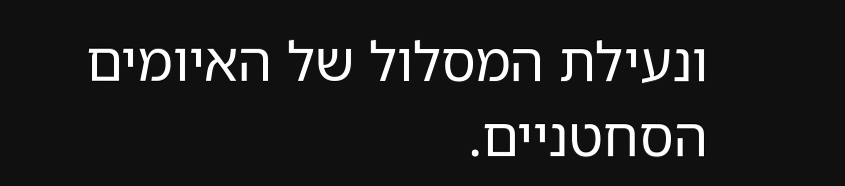ונעילת המסלול של האיומים הסחטניים.